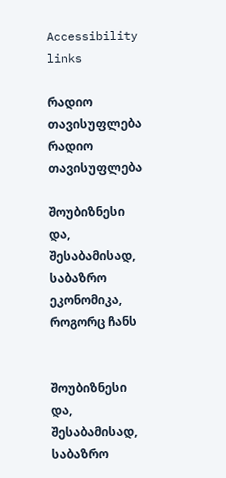Accessibility links

რადიო თავისუფლება რადიო თავისუფლება

შოუბიზნესი და, შესაბამისად, საბაზრო ეკონომიკა, როგორც ჩანს


შოუბიზნესი და, შესაბამისად, საბაზრო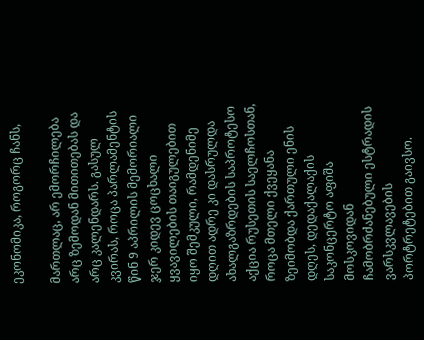ეკონომიკა, როგორც ჩანს,

მართლაც, არ ემორჩილება არც ზემოდან მითითებას და არც კალენდარს. გასულ კვირას, როცა პარლამენტის წინ 9 აპრილის მემორიალი ჯერ კიდევ ცოცხალი ყვავილების თაიგულებით იყო შემკული, რამდენიმე დღით ადრე კი დასრულდა ახალგაზრდების საპროტესო აქცია რუსეთის საელჩოსთან, როცა მთელი ქვეყანა ზეიმობდა ქართული ენის დღეს, დედაქალაქის საკონცერტო აფიშა მოსკოვიდან ჩამობრძანებული ესტრადის ვარსკვლავების პორტრეტებით გაივსო.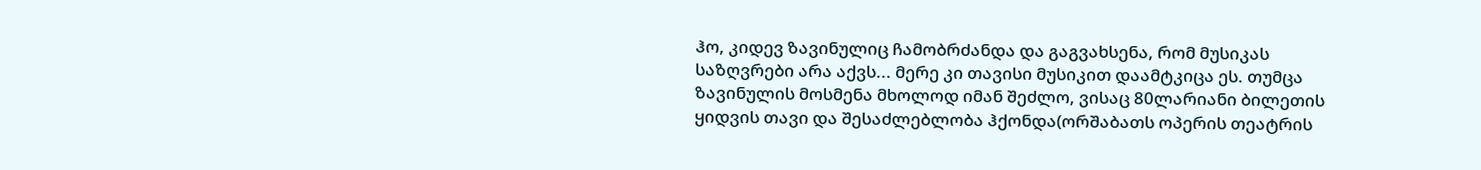ჰო, კიდევ ზავინულიც ჩამობრძანდა და გაგვახსენა, რომ მუსიკას საზღვრები არა აქვს... მერე კი თავისი მუსიკით დაამტკიცა ეს. თუმცა ზავინულის მოსმენა მხოლოდ იმან შეძლო, ვისაც 80ლარიანი ბილეთის ყიდვის თავი და შესაძლებლობა ჰქონდა(ორშაბათს ოპერის თეატრის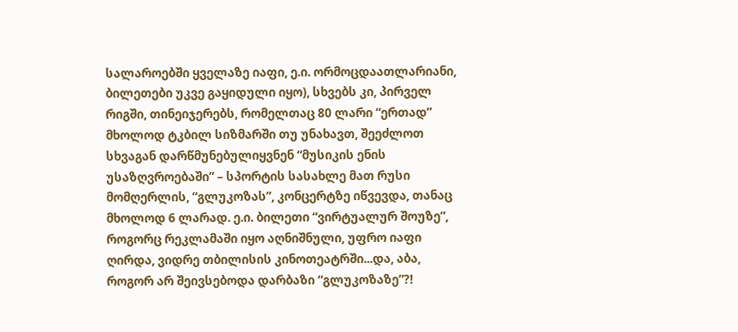სალაროებში ყველაზე იაფი, ე.ი. ორმოცდაათლარიანი, ბილეთები უკვე გაყიდული იყო), სხვებს კი, პირველ რიგში, თინეიჯერებს, რომელთაც 80 ლარი “ერთად” მხოლოდ ტკბილ სიზმარში თუ უნახავთ, შეეძლოთ სხვაგან დარწმუნებულიყვნენ “მუსიკის ენის უსაზღვროებაში” – სპორტის სასახლე მათ რუსი მომღერლის, “გლუკოზას”, კონცერტზე იწვევდა, თანაც მხოლოდ 6 ლარად. ე.ი. ბილეთი “ვირტუალურ შოუზე”, როგორც რეკლამაში იყო აღნიშნული, უფრო იაფი ღირდა, ვიდრე თბილისის კინოთეატრში...და, აბა, როგორ არ შეივსებოდა დარბაზი “გლუკოზაზე”?!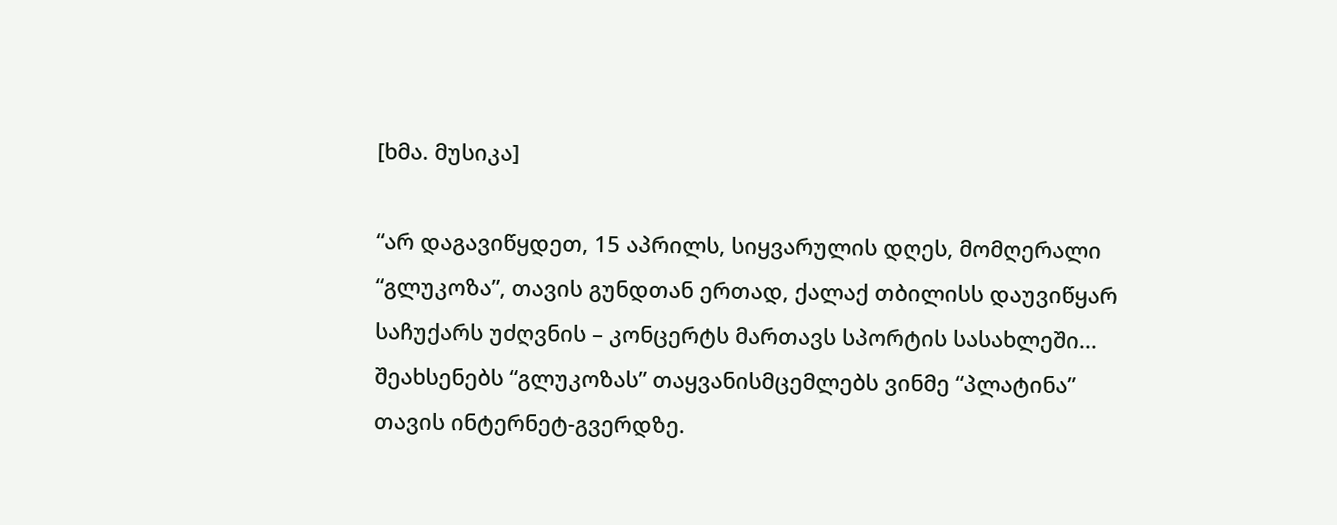[ხმა. მუსიკა]

“არ დაგავიწყდეთ, 15 აპრილს, სიყვარულის დღეს, მომღერალი “გლუკოზა”, თავის გუნდთან ერთად, ქალაქ თბილისს დაუვიწყარ საჩუქარს უძღვნის – კონცერტს მართავს სპორტის სასახლეში... შეახსენებს “გლუკოზას” თაყვანისმცემლებს ვინმე “პლატინა” თავის ინტერნეტ-გვერდზე.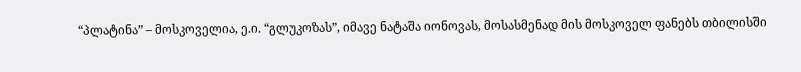“პლატინა” – მოსკოველია, ე.ი. “გლუკოზას”, იმავე ნატაშა იონოვას, მოსასმენად მის მოსკოველ ფანებს თბილისში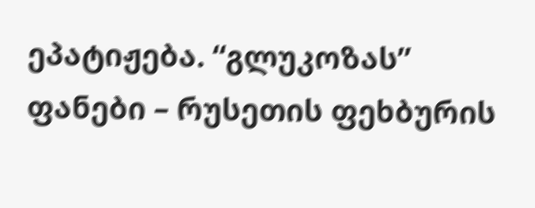ეპატიჟება. “გლუკოზას” ფანები – რუსეთის ფეხბურის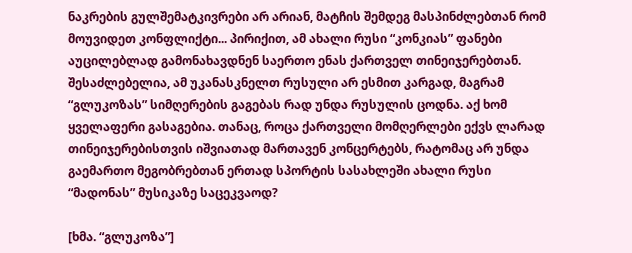ნაკრების გულშემატკივრები არ არიან, მატჩის შემდეგ მასპინძლებთან რომ მოუვიდეთ კონფლიქტი... პირიქით, ამ ახალი რუსი “კონკიას” ფანები აუცილებლად გამონახავდნენ საერთო ენას ქართველ თინეიჯერებთან. შესაძლებელია, ამ უკანასკნელთ რუსული არ ესმით კარგად, მაგრამ “გლუკოზას” სიმღერების გაგებას რად უნდა რუსულის ცოდნა. აქ ხომ ყველაფერი გასაგებია. თანაც, როცა ქართველი მომღერლები ექვს ლარად თინეიჯერებისთვის იშვიათად მართავენ კონცერტებს, რატომაც არ უნდა გაემართო მეგობრებთან ერთად სპორტის სასახლეში ახალი რუსი “მადონას” მუსიკაზე საცეკვაოდ?

[ხმა. “გლუკოზა”]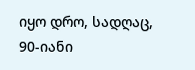იყო დრო, სადღაც, 90-იანი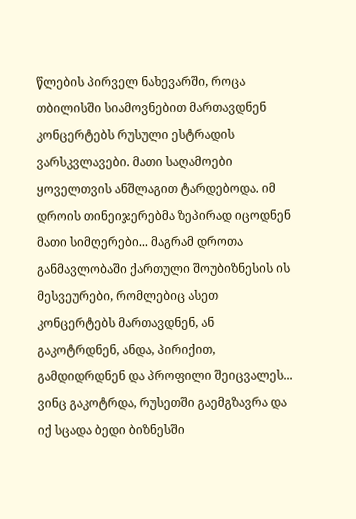წლების პირველ ნახევარში, როცა თბილისში სიამოვნებით მართავდნენ კონცერტებს რუსული ესტრადის ვარსკვლავები. მათი საღამოები ყოველთვის ანშლაგით ტარდებოდა. იმ დროის თინეიჯერებმა ზეპირად იცოდნენ მათი სიმღერები... მაგრამ დროთა განმავლობაში ქართული შოუბიზნესის ის მესვეურები, რომლებიც ასეთ კონცერტებს მართავდნენ, ან გაკოტრდნენ, ანდა, პირიქით, გამდიდრდნენ და პროფილი შეიცვალეს... ვინც გაკოტრდა, რუსეთში გაემგზავრა და იქ სცადა ბედი ბიზნესში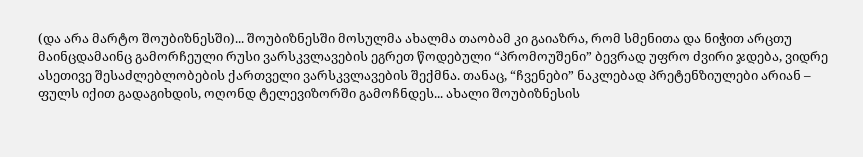(და არა მარტო შოუბიზნესში)... შოუბიზნესში მოსულმა ახალმა თაობამ კი გაიაზრა, რომ სმენითა და ნიჭით არცთუ მაინცდამაინც გამორჩეული რუსი ვარსკვლავების ეგრეთ წოდებული “პრომოუშენი” ბევრად უფრო ძვირი ჯდება, ვიდრე ასეთივე შესაძლებლობების ქართველი ვარსკვლავების შექმნა. თანაც, “ჩვენები” ნაკლებად პრეტენზიულები არიან – ფულს იქით გადაგიხდის, ოღონდ ტელევიზორში გამოჩნდეს... ახალი შოუბიზნესის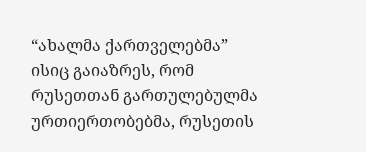“ახალმა ქართველებმა” ისიც გაიაზრეს, რომ რუსეთთან გართულებულმა ურთიერთობებმა, რუსეთის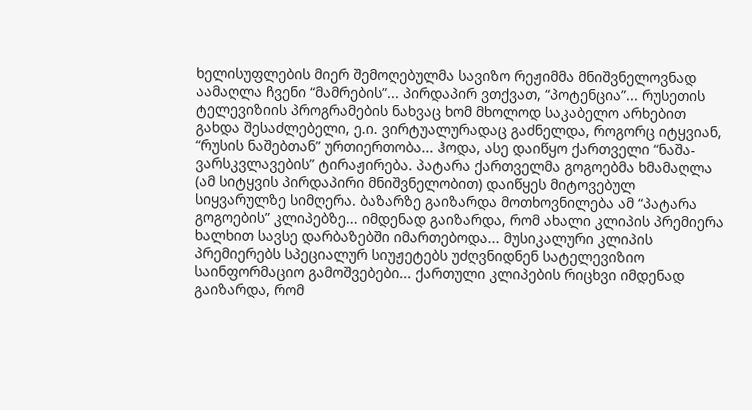ხელისუფლების მიერ შემოღებულმა სავიზო რეჟიმმა მნიშვნელოვნად აამაღლა ჩვენი “მამრების”... პირდაპირ ვთქვათ, “პოტენცია”... რუსეთის ტელევიზიის პროგრამების ნახვაც ხომ მხოლოდ საკაბელო არხებით გახდა შესაძლებელი, ე.ი. ვირტუალურადაც გაძნელდა, როგორც იტყვიან, “რუსის ნაშებთან” ურთიერთობა... ჰოდა, ასე დაიწყო ქართველი “ნაშა-ვარსკვლავების” ტირაჟირება. პატარა ქართველმა გოგოებმა ხმამაღლა (ამ სიტყვის პირდაპირი მნიშვნელობით) დაიწყეს მიტოვებულ სიყვარულზე სიმღერა. ბაზარზე გაიზარდა მოთხოვნილება ამ “პატარა გოგოების” კლიპებზე... იმდენად გაიზარდა, რომ ახალი კლიპის პრემიერა ხალხით სავსე დარბაზებში იმართებოდა... მუსიკალური კლიპის პრემიერებს სპეციალურ სიუჟეტებს უძღვნიდნენ სატელევიზიო საინფორმაციო გამოშვებები... ქართული კლიპების რიცხვი იმდენად გაიზარდა, რომ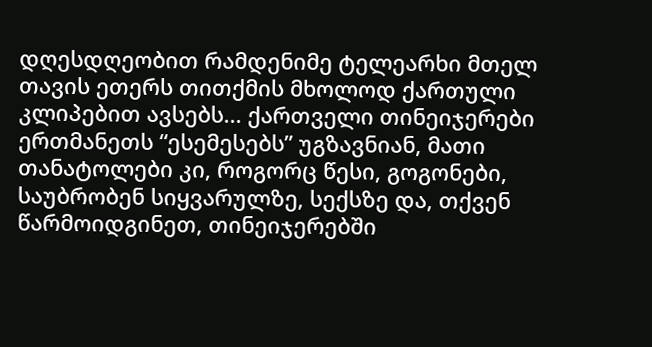დღესდღეობით რამდენიმე ტელეარხი მთელ თავის ეთერს თითქმის მხოლოდ ქართული კლიპებით ავსებს... ქართველი თინეიჯერები ერთმანეთს “ესემესებს” უგზავნიან, მათი თანატოლები კი, როგორც წესი, გოგონები, საუბრობენ სიყვარულზე, სექსზე და, თქვენ წარმოიდგინეთ, თინეიჯერებში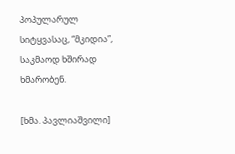პოპულარულ სიტყვასაც, “მკიდია”, საკმაოდ ხშირად ხმარობენ.

[ხმა. პავლიაშვილი]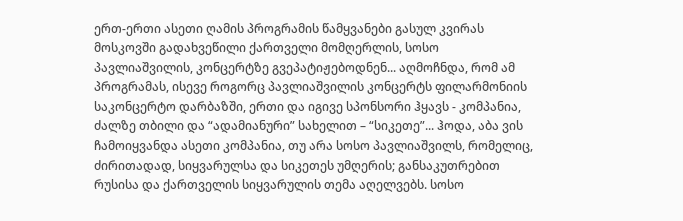ერთ-ერთი ასეთი ღამის პროგრამის წამყვანები გასულ კვირას მოსკოვში გადახვეწილი ქართველი მომღერლის, სოსო პავლიაშვილის, კონცერტზე გვეპატიჟებოდნენ... აღმოჩნდა, რომ ამ პროგრამას, ისევე როგორც პავლიაშვილის კონცერტს ფილარმონიის საკონცერტო დარბაზში, ერთი და იგივე სპონსორი ჰყავს - კომპანია, ძალზე თბილი და “ადამიანური” სახელით – “სიკეთე”... ჰოდა, აბა ვის ჩამოიყვანდა ასეთი კომპანია, თუ არა სოსო პავლიაშვილს, რომელიც, ძირითადად, სიყვარულსა და სიკეთეს უმღერის; განსაკუთრებით რუსისა და ქართველის სიყვარულის თემა აღელვებს. სოსო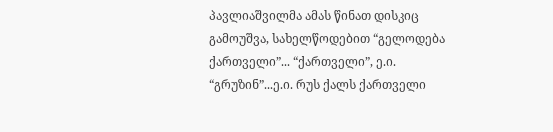პავლიაშვილმა ამას წინათ დისკიც გამოუშვა, სახელწოდებით “გელოდება ქართველი”... “ქართველი”, ე.ი. “გრუზინ”...ე.ი. რუს ქალს ქართველი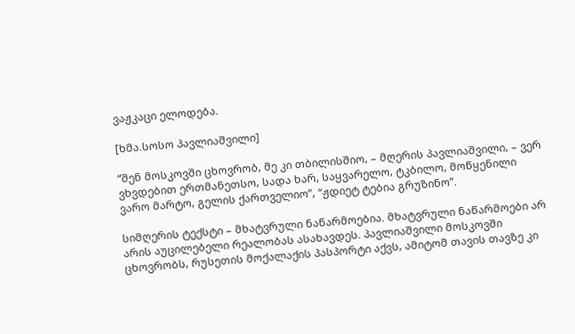ვაჟკაცი ელოდება.

[ხმა.სოსო პავლიაშვილი]

“შენ მოსკოვში ცხოვრობ, მე კი თბილისშიო, – მღერის პავლიაშვილი, – ვერ ვხვდებით ერთმანეთსო, სადა ხარ, საყვარელო, ტკბილო, მოწყენილი ვარო მარტო, გელის ქართველიო”, “ჟდიეტ ტებია გრუზინო”.

სიმღერის ტექსტი – მხატვრული ნაწარმოებია. მხატვრული ნაწარმოები არ არის აუცილებელი რეალობას ასახავდეს. პავლიაშვილი მოსკოვში ცხოვრობს, რუსეთის მოქალაქის პასპორტი აქვს, ამიტომ თავის თავზე კი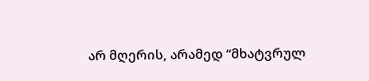არ მღერის, არამედ “მხატვრულ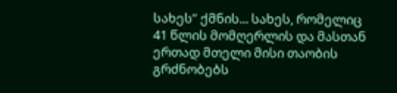სახეს” ქმნის... სახეს, რომელიც 41 წლის მომღერლის და მასთან ერთად მთელი მისი თაობის გრძნობებს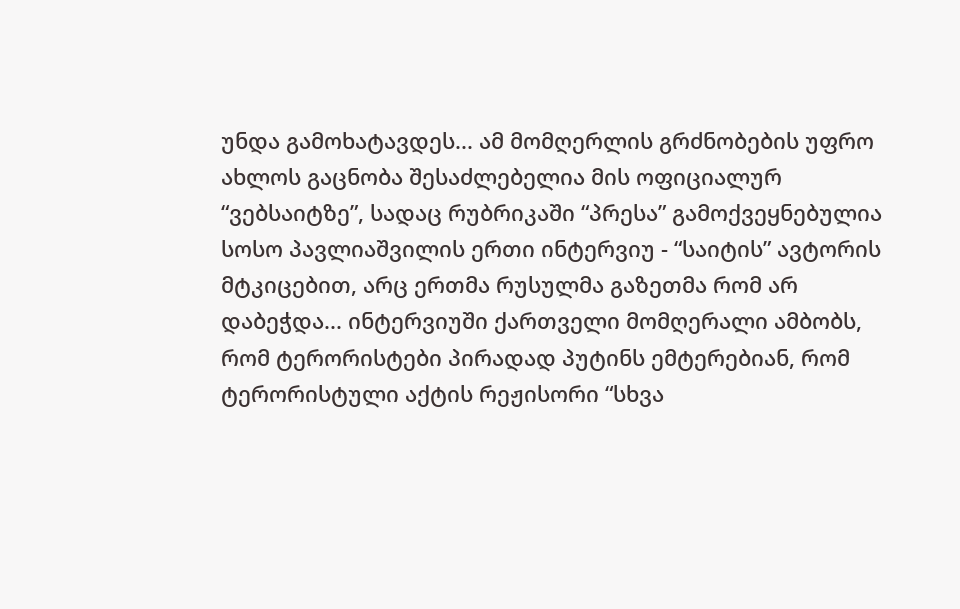უნდა გამოხატავდეს... ამ მომღერლის გრძნობების უფრო ახლოს გაცნობა შესაძლებელია მის ოფიციალურ “ვებსაიტზე”, სადაც რუბრიკაში “პრესა” გამოქვეყნებულია სოსო პავლიაშვილის ერთი ინტერვიუ - “საიტის” ავტორის მტკიცებით, არც ერთმა რუსულმა გაზეთმა რომ არ დაბეჭდა... ინტერვიუში ქართველი მომღერალი ამბობს, რომ ტერორისტები პირადად პუტინს ემტერებიან, რომ ტერორისტული აქტის რეჟისორი “სხვა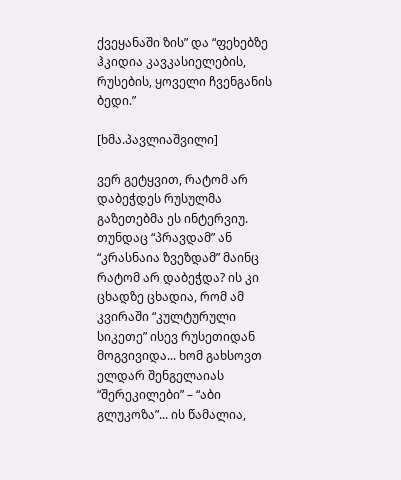ქვეყანაში ზის” და “ფეხებზე ჰკიდია კავკასიელების, რუსების, ყოველი ჩვენგანის ბედი.”

[ხმა.პავლიაშვილი]

ვერ გეტყვით, რატომ არ დაბეჭდეს რუსულმა გაზეთებმა ეს ინტერვიუ. თუნდაც “პრავდამ” ან “კრასნაია ზვეზდამ” მაინც რატომ არ დაბეჭდა? ის კი ცხადზე ცხადია, რომ ამ კვირაში “კულტურული სიკეთე” ისევ რუსეთიდან მოგვივიდა... ხომ გახსოვთ ელდარ შენგელაიას “შერეკილები” – “აბი გლუკოზა”... ის წამალია,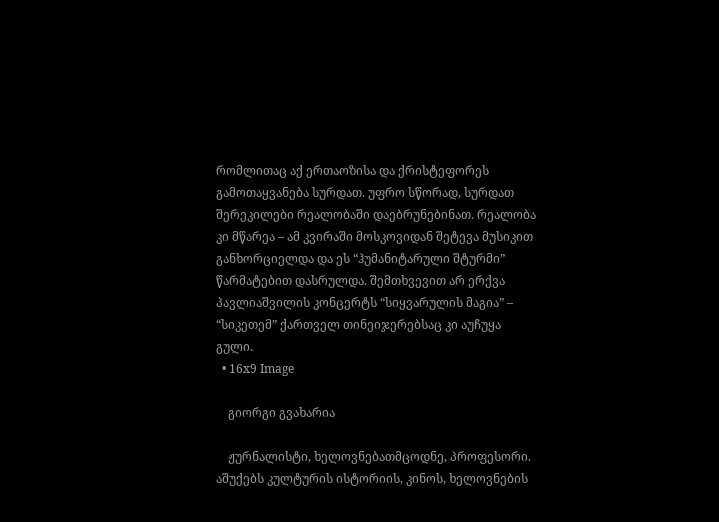რომლითაც აქ ერთაოზისა და ქრისტეფორეს გამოთაყვანება სურდათ. უფრო სწორად, სურდათ შერეკილები რეალობაში დაებრუნებინათ. რეალობა კი მწარეა – ამ კვირაში მოსკოვიდან შეტევა მუსიკით განხორციელდა და ეს “ჰუმანიტარული შტურმი” წარმატებით დასრულდა. შემთხვევით არ ერქვა პავლიაშვილის კონცერტს “სიყვარულის მაგია” – “სიკეთემ” ქართველ თინეიჯერებსაც კი აუჩუყა გული.
  • 16x9 Image

    გიორგი გვახარია

    ჟურნალისტი, ხელოვნებათმცოდნე, პროფესორი. აშუქებს კულტურის ისტორიის, კინოს, ხელოვნების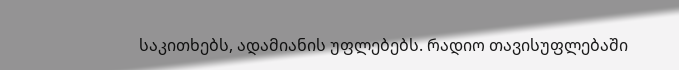საკითხებს, ადამიანის უფლებებს. რადიო თავისუფლებაში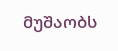მუშაობს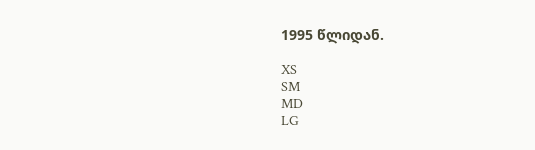1995 წლიდან.

XS
SM
MD
LG